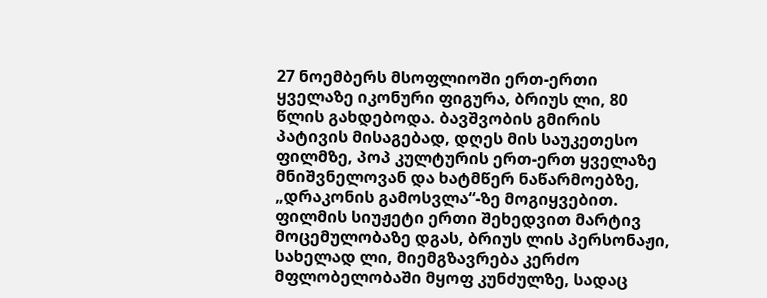27 ნოემბერს მსოფლიოში ერთ-ერთი ყველაზე იკონური ფიგურა, ბრიუს ლი, 80 წლის გახდებოდა. ბავშვობის გმირის პატივის მისაგებად, დღეს მის საუკეთესო ფილმზე, პოპ კულტურის ერთ-ერთ ყველაზე მნიშვნელოვან და ხატმწერ ნაწარმოებზე, „დრაკონის გამოსვლა“-ზე მოგიყვებით. ფილმის სიუჟეტი ერთი შეხედვით მარტივ მოცემულობაზე დგას, ბრიუს ლის პერსონაჟი, სახელად ლი, მიემგზავრება კერძო მფლობელობაში მყოფ კუნძულზე, სადაც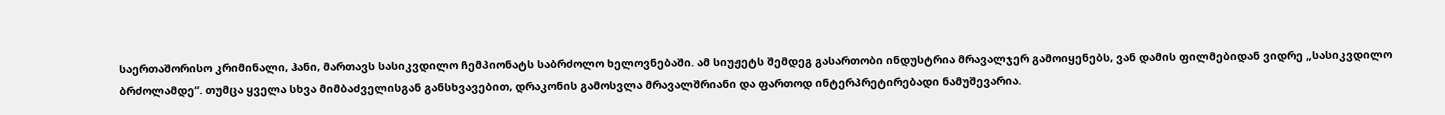საერთაშორისო კრიმინალი, ჰანი, მართავს სასიკვდილო ჩემპიონატს საბრძოლო ხელოვნებაში. ამ სიუჟეტს შემდეგ გასართობი ინდუსტრია მრავალჯერ გამოიყენებს, ვან დამის ფილმებიდან ვიდრე „სასიკვდილო ბრძოლამდე“. თუმცა ყველა სხვა მიმბაძველისგან განსხვავებით, დრაკონის გამოსვლა მრავალშრიანი და ფართოდ ინტერპრეტირებადი ნამუშევარია.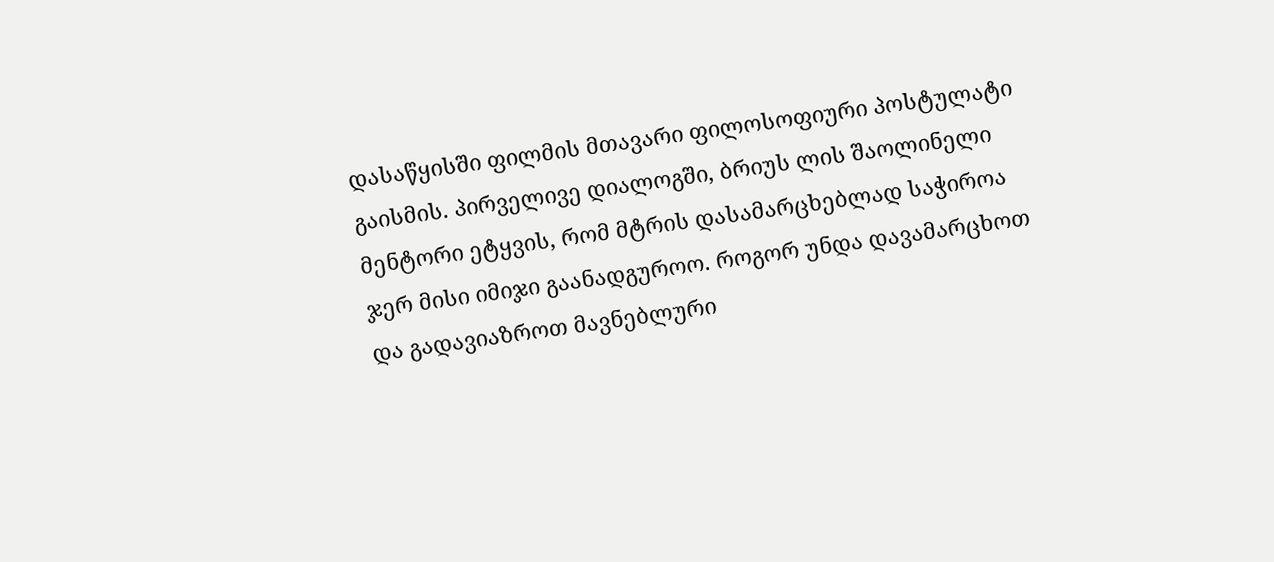დასაწყისში ფილმის მთავარი ფილოსოფიური პოსტულატი გაისმის. პირველივე დიალოგში, ბრიუს ლის შაოლინელი მენტორი ეტყვის, რომ მტრის დასამარცხებლად საჭიროა ჯერ მისი იმიჯი გაანადგუროო. როგორ უნდა დავამარცხოთ და გადავიაზროთ მავნებლური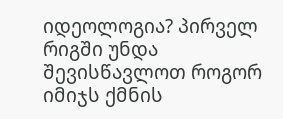იდეოლოგია? პირველ რიგში უნდა შევისწავლოთ როგორ იმიჯს ქმნის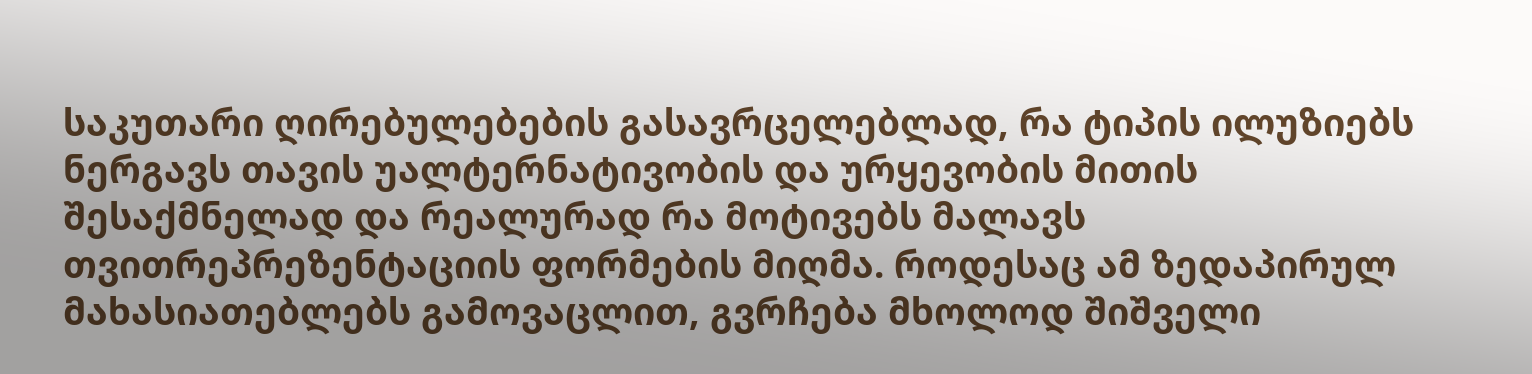საკუთარი ღირებულებების გასავრცელებლად, რა ტიპის ილუზიებს ნერგავს თავის უალტერნატივობის და ურყევობის მითის შესაქმნელად და რეალურად რა მოტივებს მალავს თვითრეპრეზენტაციის ფორმების მიღმა. როდესაც ამ ზედაპირულ მახასიათებლებს გამოვაცლით, გვრჩება მხოლოდ შიშველი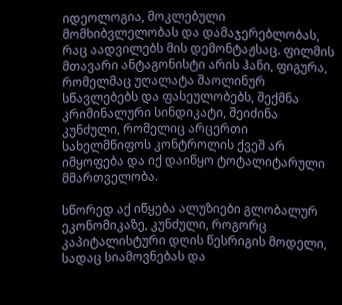იდეოლოგია, მოკლებული მომხიბვლელობას და დამაჯერებლობას, რაც აადვილებს მის დემონტაჟსაც. ფილმის მთავარი ანტაგონისტი არის ჰანი, ფიგურა, რომელმაც უღალატა შაოლინურ სწავლებებს და ფასეულობებს, შექმნა კრიმინალური სინდიკატი, შეიძინა კუნძული, რომელიც არცერთი სახელმწიფოს კონტროლის ქვეშ არ იმყოფება და იქ დაიწყო ტოტალიტარული მმართველობა.

სწორედ აქ იწყება ალუზიები გლობალურ ეკონომიკაზე, კუნძული, როგორც კაპიტალისტური დღის წესრიგის მოდელი, სადაც სიამოვნებას და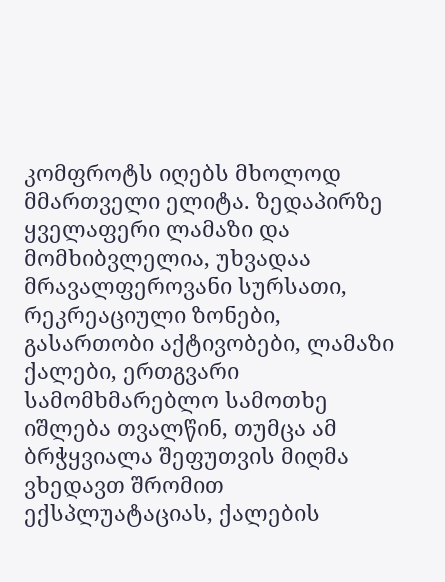კომფროტს იღებს მხოლოდ მმართველი ელიტა. ზედაპირზე ყველაფერი ლამაზი და მომხიბვლელია, უხვადაა მრავალფეროვანი სურსათი, რეკრეაციული ზონები, გასართობი აქტივობები, ლამაზი ქალები, ერთგვარი სამომხმარებლო სამოთხე იშლება თვალწინ, თუმცა ამ ბრჭყვიალა შეფუთვის მიღმა ვხედავთ შრომით ექსპლუატაციას, ქალების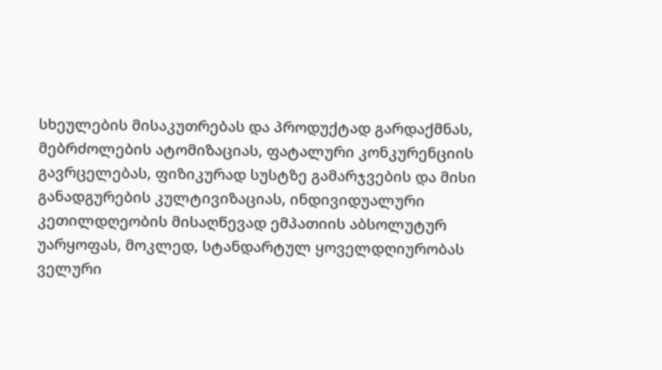სხეულების მისაკუთრებას და პროდუქტად გარდაქმნას, მებრძოლების ატომიზაციას, ფატალური კონკურენციის გავრცელებას, ფიზიკურად სუსტზე გამარჯვების და მისი განადგურების კულტივიზაციას, ინდივიდუალური კეთილდღეობის მისაღწევად ემპათიის აბსოლუტურ უარყოფას, მოკლედ, სტანდარტულ ყოველდღიურობას ველური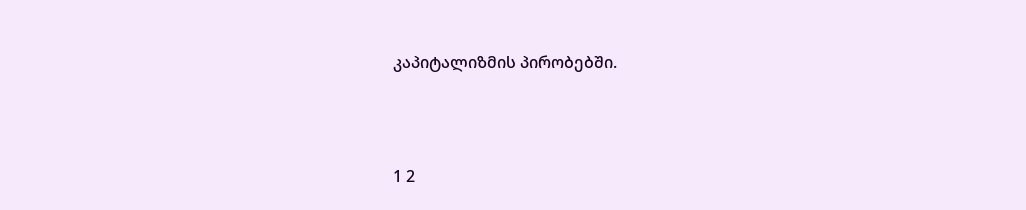კაპიტალიზმის პირობებში.





1 2